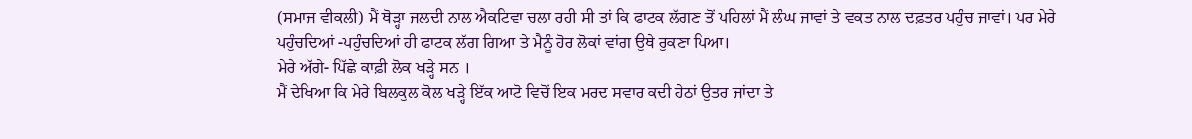(ਸਮਾਜ ਵੀਕਲੀ) ਮੈਂ ਥੋੜ੍ਹਾ ਜਲਦੀ ਨਾਲ ਐਕਟਿਵਾ ਚਲਾ ਰਹੀ ਸੀ ਤਾਂ ਕਿ ਫਾਟਕ ਲੱਗਣ ਤੋਂ ਪਹਿਲਾਂ ਮੈਂ ਲੰਘ ਜਾਵਾਂ ਤੇ ਵਕਤ ਨਾਲ ਦਫ਼ਤਰ ਪਹੁੰਚ ਜਾਵਾਂ। ਪਰ ਮੇਰੇ ਪਹੁੰਚਦਿਆਂ -ਪਹੁੰਚਦਿਆਂ ਹੀ ਫਾਟਕ ਲੱਗ ਗਿਆ ਤੇ ਮੈਨੂੰ ਹੋਰ ਲੋਕਾਂ ਵਾਂਗ ਉਥੇ ਰੁਕਣਾ ਪਿਆ।
ਮੇਰੇ ਅੱਗੇ- ਪਿੱਛੇ ਕਾਫ਼ੀ ਲੋਕ ਖੜ੍ਹੇ ਸਨ ।
ਮੈਂ ਦੇਖਿਆ ਕਿ ਮੇਰੇ ਬਿਲਕੁਲ ਕੋਲ ਖੜ੍ਹੇ ਇੱਕ ਆਟੋ ਵਿਚੋਂ ਇਕ ਮਰਦ ਸਵਾਰ ਕਦੀ ਹੇਠਾਂ ਉਤਰ ਜਾਂਦਾ ਤੇ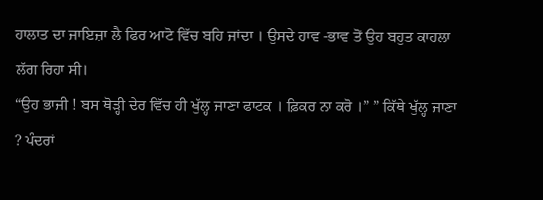ਹਾਲਾਤ ਦਾ ਜਾਇਜ਼ਾ ਲੈ ਫਿਰ ਆਟੋ ਵਿੱਚ ਬਹਿ ਜਾਂਦਾ । ਉਸਦੇ ਹਾਵ -ਭਾਵ ਤੋਂ ਉਹ ਬਹੁਤ ਕਾਹਲਾ ਲੱਗ ਰਿਹਾ ਸੀ।
“ਉਹ ਭਾਜੀ ! ਬਸ ਥੋੜ੍ਹੀ ਦੇਰ ਵਿੱਚ ਹੀ ਖੁੱਲ੍ਹ ਜਾਣਾ ਫਾਟਕ । ਫ਼ਿਕਰ ਨਾ ਕਰੋ ।” ” ਕਿੱਥੇ ਖੁੱਲ੍ਹ ਜਾਣਾ ? ਪੰਦਰਾਂ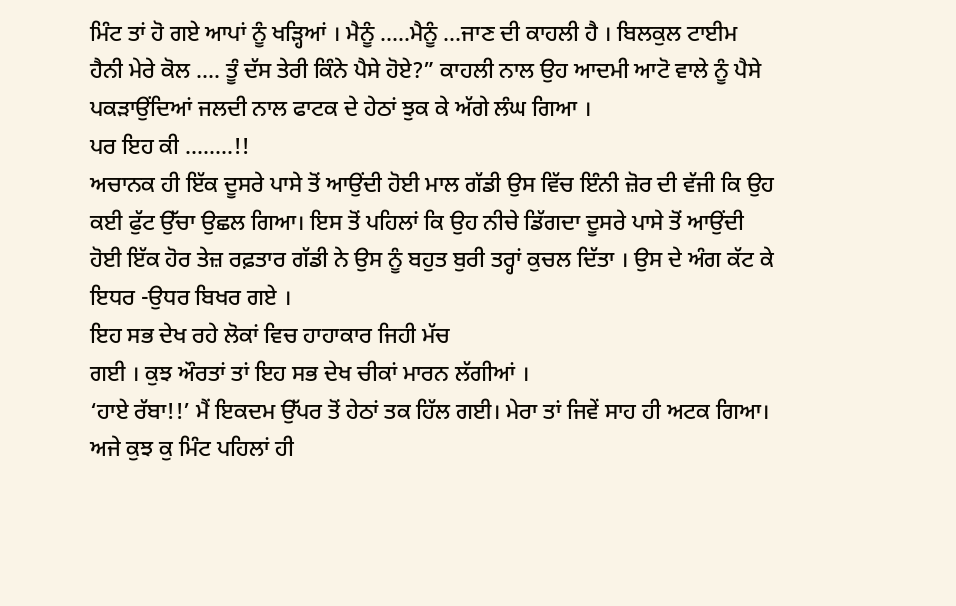ਮਿੰਟ ਤਾਂ ਹੋ ਗਏ ਆਪਾਂ ਨੂੰ ਖੜ੍ਹਿਆਂ । ਮੈਨੂੰ …..ਮੈਨੂੰ …ਜਾਣ ਦੀ ਕਾਹਲੀ ਹੈ । ਬਿਲਕੁਲ ਟਾਈਮ ਹੈਨੀ ਮੇਰੇ ਕੋਲ …. ਤੂੰ ਦੱਸ ਤੇਰੀ ਕਿੰਨੇ ਪੈਸੇ ਹੋਏ?” ਕਾਹਲੀ ਨਾਲ ਉਹ ਆਦਮੀ ਆਟੋ ਵਾਲੇ ਨੂੰ ਪੈਸੇ ਪਕੜਾਉਂਦਿਆਂ ਜਲਦੀ ਨਾਲ ਫਾਟਕ ਦੇ ਹੇਠਾਂ ਝੁਕ ਕੇ ਅੱਗੇ ਲੰਘ ਗਿਆ ।
ਪਰ ਇਹ ਕੀ ……..!!
ਅਚਾਨਕ ਹੀ ਇੱਕ ਦੂਸਰੇ ਪਾਸੇ ਤੋਂ ਆਉਂਦੀ ਹੋਈ ਮਾਲ ਗੱਡੀ ਉਸ ਵਿੱਚ ਇੰਨੀ ਜ਼ੋਰ ਦੀ ਵੱਜੀ ਕਿ ਉਹ ਕਈ ਫੁੱਟ ਉੱਚਾ ਉਛਲ ਗਿਆ। ਇਸ ਤੋਂ ਪਹਿਲਾਂ ਕਿ ਉਹ ਨੀਚੇ ਡਿੱਗਦਾ ਦੂਸਰੇ ਪਾਸੇ ਤੋਂ ਆਉਂਦੀ ਹੋਈ ਇੱਕ ਹੋਰ ਤੇਜ਼ ਰਫ਼ਤਾਰ ਗੱਡੀ ਨੇ ਉਸ ਨੂੰ ਬਹੁਤ ਬੁਰੀ ਤਰ੍ਹਾਂ ਕੁਚਲ ਦਿੱਤਾ । ਉਸ ਦੇ ਅੰਗ ਕੱਟ ਕੇ ਇਧਰ -ਉਧਰ ਬਿਖਰ ਗਏ ।
ਇਹ ਸਭ ਦੇਖ ਰਹੇ ਲੋਕਾਂ ਵਿਚ ਹਾਹਾਕਾਰ ਜਿਹੀ ਮੱਚ
ਗਈ । ਕੁਝ ਔਰਤਾਂ ਤਾਂ ਇਹ ਸਭ ਦੇਖ ਚੀਕਾਂ ਮਾਰਨ ਲੱਗੀਆਂ ।
‘ਹਾਏ ਰੱਬਾ!!’ ਮੈਂ ਇਕਦਮ ਉੱਪਰ ਤੋਂ ਹੇਠਾਂ ਤਕ ਹਿੱਲ ਗਈ। ਮੇਰਾ ਤਾਂ ਜਿਵੇਂ ਸਾਹ ਹੀ ਅਟਕ ਗਿਆ।
ਅਜੇ ਕੁਝ ਕੁ ਮਿੰਟ ਪਹਿਲਾਂ ਹੀ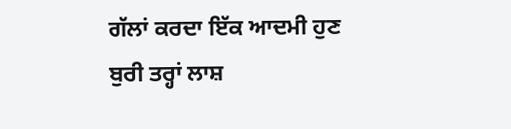ਗੱਲਾਂ ਕਰਦਾ ਇੱਕ ਆਦਮੀ ਹੁਣ ਬੁਰੀ ਤਰ੍ਹਾਂ ਲਾਸ਼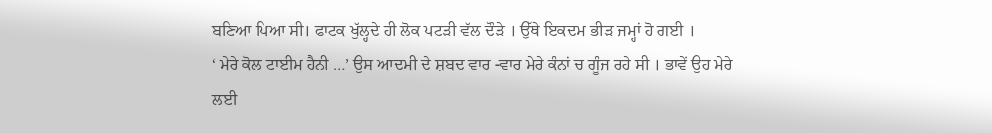ਬਣਿਆ ਪਿਆ ਸੀ। ਫਾਟਕ ਖੁੱਲ੍ਹਦੇ ਹੀ ਲੋਕ ਪਟੜੀ ਵੱਲ ਦੌੜੇ । ਉੱਥੇ ਇਕਦਮ ਭੀੜ ਜਮ੍ਹਾਂ ਹੋ ਗਈ ।
‘ ਮੇਰੇ ਕੋਲ ਟਾਈਮ ਹੈਨੀ …’ ਉਸ ਆਦਮੀ ਦੇ ਸ਼ਬਦ ਵਾਰ -ਵਾਰ ਮੇਰੇ ਕੰਨਾਂ ਚ ਗੂੰਜ ਰਹੇ ਸੀ । ਭਾਵੇਂ ਉਹ ਮੇਰੇ ਲਈ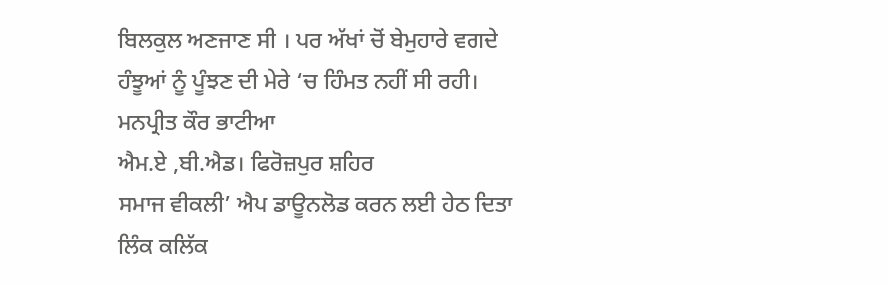ਬਿਲਕੁਲ ਅਣਜਾਣ ਸੀ । ਪਰ ਅੱਖਾਂ ਚੋਂ ਬੇਮੁਹਾਰੇ ਵਗਦੇ ਹੰਝੂਆਂ ਨੂੰ ਪੂੰਝਣ ਦੀ ਮੇਰੇ ‘ਚ ਹਿੰਮਤ ਨਹੀਂ ਸੀ ਰਹੀ।
ਮਨਪ੍ਰੀਤ ਕੌਰ ਭਾਟੀਆ
ਐਮ.ਏ ,ਬੀ.ਐਡ। ਫਿਰੋਜ਼ਪੁਰ ਸ਼ਹਿਰ
ਸਮਾਜ ਵੀਕਲੀ’ ਐਪ ਡਾਊਨਲੋਡ ਕਰਨ ਲਈ ਹੇਠ ਦਿਤਾ ਲਿੰਕ ਕਲਿੱਕ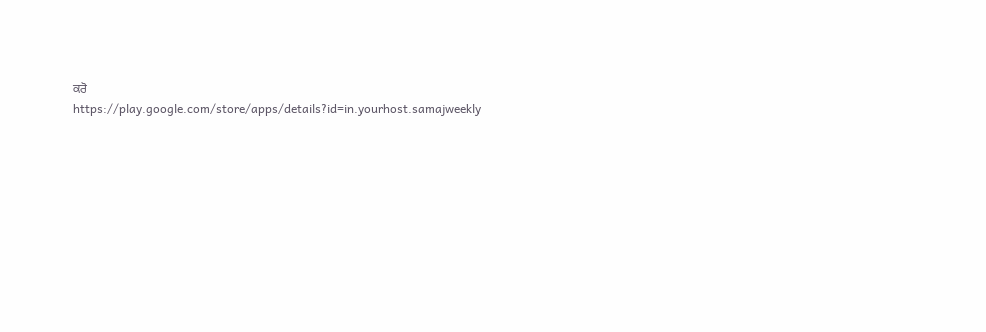ਕਰੋ
https://play.google.com/store/apps/details?id=in.yourhost.samajweekly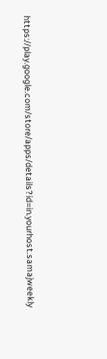https://play.google.com/store/apps/details?id=in.yourhost.samajweekly